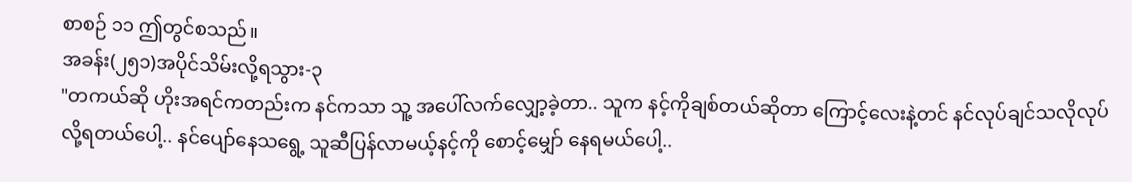စာစဉ် ၁၁ ဤတွင်စသည်။
အခန်း(၂၅၁)အပိုင်သိမ်းလို့ရသွား-၃
"တကယ်ဆို ဟိုးအရင်ကတည်းက နင်ကသာ သူ့ အပေါ်လက်လျှော့ခဲ့တာ.. သူက နင့်ကိုချစ်တယ်ဆိုတာ ကြောင့်လေးနဲ့တင် နင်လုပ်ချင်သလိုလုပ်လို့ရတယ်ပေါ့.. နင်ပျော်နေသရွေ့ သူဆီပြန်လာမယ့်နင့်ကို စောင့်မျှော် နေရမယ်ပေါ့..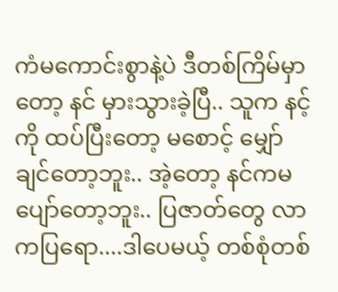ကံမကောင်းစွာနဲ့ပဲ ဒီတစ်ကြိမ်မှာတော့ နင် မှားသွားခဲ့ပြီ.. သူက နင့်ကို ထပ်ပြီးတော့ မစောင့် မျှော်ချင်တော့ဘူး.. အဲ့တော့ နင်ကမပျော်တော့ဘူး.. ပြဇာတ်တွေ လာကပြရော....ဒါပေမယ့် တစ်စုံတစ်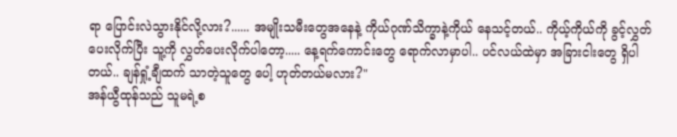ရာ ပြောင်းလဲသွားနိုင်လို့လား?...... အမျိုးသမီးတွေအနေနဲ့ ကိုယ်ဂုဏ်သိက္ခာနဲ့ကိုယ် နေသင့်တယ်.. ကိုယ့်ကိုယ်ကို ခွင့်လွှတ်ပေးလိုက်ပြီး သူ့ကို လွှတ်ပေးလိုက်ပါတော့..... နေ့ရက်ကောင်းတွေ ရောက်လာမှာပါ.. ပင်လယ်ထဲမှာ အခြားငါးတွေ ရှိပါတယ်.. ချန်ရှုံ့ချီထက် သာတဲ့သူတွေ ပေါ့ ဟုတ်တယ်မလား?"
အန်ယွီထုန်သည် သူမရဲ့စ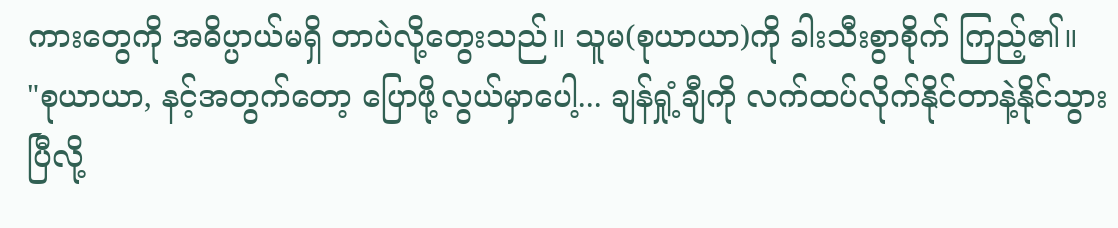ကားတွေကို အဓိပ္ပာယ်မရှိ တာပဲလို့တွေးသည်။ သူမ(စုယာယာ)ကို ခါးသီးစွာစိုက် ကြည့်၏။
"စုယာယာ, နင့်အတွက်တော့ ပြောဖို့လွယ်မှာပေါ့... ချန်ရှုံ့ချီကို လက်ထပ်လိုက်နိုင်တာနဲ့နိုင်သွားပြီလို့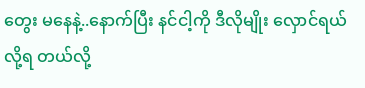တွေး မနေနဲ့..နောက်ပြီး နင်ငါ့ကို ဒီလိုမျိုး လှောင်ရယ်လို့ရ တယ်လို့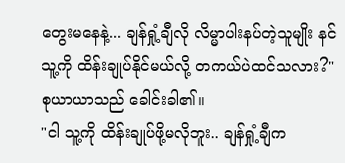တွေးမနေနဲ့... ချန်ရှုံ့ချီလို လိမ္မာပါးနပ်တဲ့သူမျိုး နင်သူ့ကို ထိန်းချုပ်နိုင်မယ်လို့ တကယ်ပဲထင်သလား?"
စုယာယာသည် ခေါင်းခါ၏။
"ငါ သူ့ကို ထိန်းချုပ်ဖို့မလိုဘူး.. ချန်ရှုံ့ချီက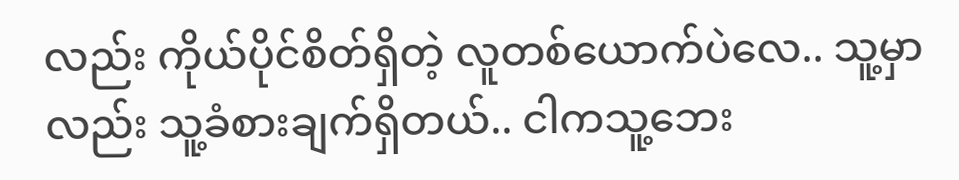လည်း ကိုယ်ပိုင်စိတ်ရှိတဲ့ လူတစ်ယောက်ပဲလေ.. သူ့မှာလည်း သူ့ခံစားချက်ရှိတယ်.. ငါကသူ့ဘေး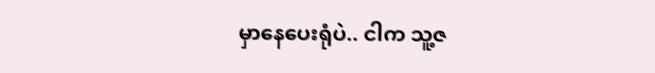မှာနေပေးရုံပဲ.. ငါက သူ့ဇ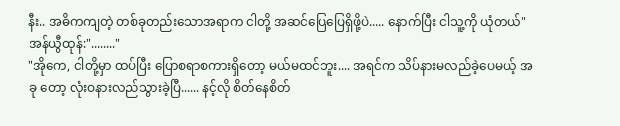နီး.. အဓိကကျတဲ့ တစ်ခုတည်းသောအရာက ငါတို့ အဆင်ပြေပြေရှိဖို့ပဲ..... နောက်ပြီး ငါသူ့ကို ယုံတယ်"
အန်ယွီထုန်:"........"
"အိုကေ, ငါတို့မှာ ထပ်ပြီး ပြောစရာစကားရှိတော့ မယ်မထင်ဘူး.... အရင်က သိပ်နားမလည်ခဲ့ပေမယ့် အခု တော့ လုံးဝနားလည်သွားခဲ့ပြီ...... နင့်လို စိတ်နေစိတ်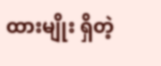ထားမျိုး ရှိတဲ့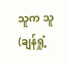သူက သူ(ချန်ရှုံ့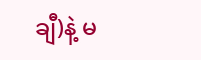ချီ)နဲ့ မ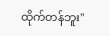ထိုက်တန်ဘူး"